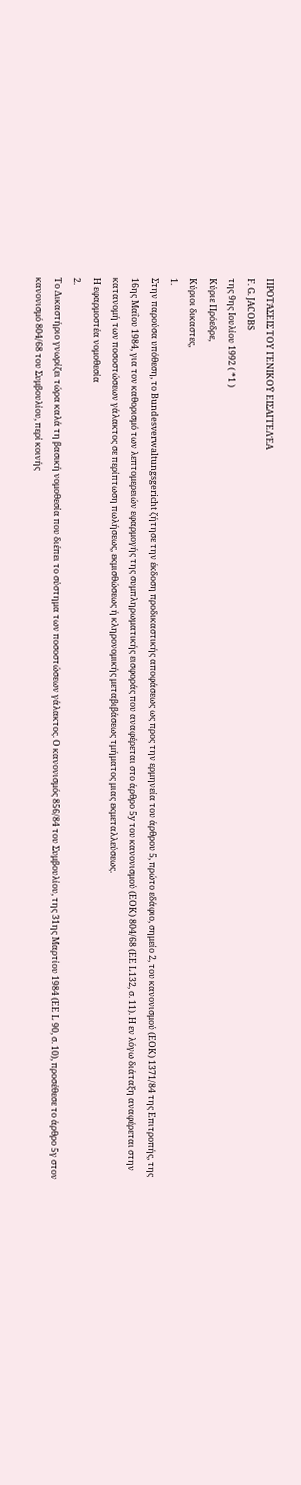ΠΡΟΤΆΣΕΙΣ ΤΟΥ ΓΕΝΙΚΟΫ ΕΙΣΑΓΓΕΛΈΑ
F. G. JACOBS
της 9ης Ιουλίου 1992 ( *1 )
Κύριε Πρόεδρε,
Κύριοι δικαστες,
1.
Στην παρούσα υπόθεση, το Bundesverwaltungsgericht ζήτησε την έκδοση προδικαστικής αποφάσεως ως προς την ερμηνεία του άρθρου 5, πρώτο εδάφιο, σημείο 2, του κανονισμού (ΕΟΚ) 1371/84 της Επιτροπής, της 16ης Μαΐου 1984, για τον καθορισμό των λεπτομερειών εφαρμογής της συμπληρωματικής εισφοράς που αναφέρεται στο άρθρο 5y του κανονισμού (ΕΟΚ) 804/68 (ΕΕ L132, σ. 11). Η εν λόγω διάταξη αναφέρεται στην κατανομή των ποσοστώσεων γάλακτος σε περίπτωση πωλήσεως, εκμισθώσεως ή κληρονομικής μεταβιβάσεως τμήματος μιας εκμεταλλεύσεως.
Η εφαρμοστέα νομοθεσία
2.
Το Δικαστήριο γνωρίζει τώρα καλά τη βασική νομοθεσία που διέπει το σύστημα των ποσοστώσεων γάλακτος. Ο κανονισμός 856/84 του Συμβουλίου, της 31ης Μαρτίου 1984 (ΕΕ L 90, σ. 10), προσέθεσε το άρθρο 5γ στον κανονισμό 804/68 του Συμβουλίου, περί κοινής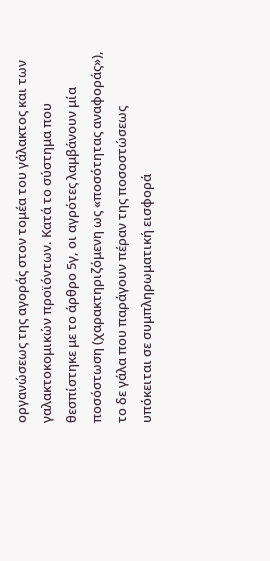οργανώσεως της αγοράς στον τομέα του γάλακτος και των γαλακτοκομικών προϊόντων. Κατά το σύστημα που θεσπίστηκε με το άρθρο 5γ, οι αγρότες λαμβάνουν μία ποσόστωση (χαρακτηριζόμενη ως «ποσότητας αναφοράς»), το δε γάλα που παράγουν πέραν της ποσοστώσεως υπόκειται σε συμπληρωματική εισφορά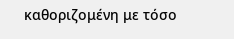καθοριζομένη με τόσο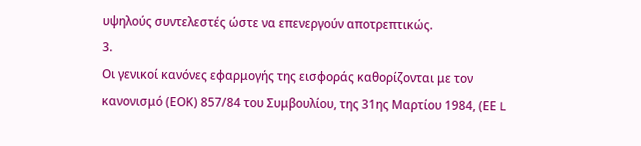υψηλούς συντελεστές ώστε να επενεργούν αποτρεπτικώς.
3.
Οι γενικοί κανόνες εφαρμογής της εισφοράς καθορίζονται με τον κανονισμό (ΕΟΚ) 857/84 του Συμβουλίου, της 31ης Μαρτίου 1984, (ΕΕ L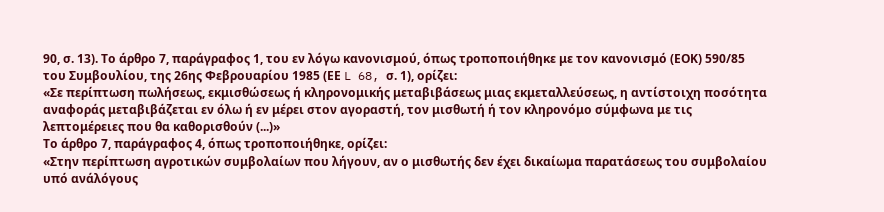90, σ. 13). Το άρθρο 7, παράγραφος 1, του εν λόγω κανονισμού, όπως τροποποιήθηκε με τον κανονισμό (ΕΟΚ) 590/85 του Συμβουλίου, της 26ης Φεβρουαρίου 1985 (ΕΕ L 68, σ. 1), ορίζει:
«Σε περίπτωση πωλήσεως, εκμισθώσεως ή κληρονομικής μεταβιβάσεως μιας εκμεταλλεύσεως, η αντίστοιχη ποσότητα αναφοράς μεταβιβάζεται εν όλω ή εν μέρει στον αγοραστή, τον μισθωτή ή τον κληρονόμο σύμφωνα με τις λεπτομέρειες που θα καθορισθούν (...)»
Το άρθρο 7, παράγραφος 4, όπως τροποποιήθηκε, ορίζει:
«Στην περίπτωση αγροτικών συμβολαίων που λήγουν, αν ο μισθωτής δεν έχει δικαίωμα παρατάσεως του συμβολαίου υπό ανάλόγους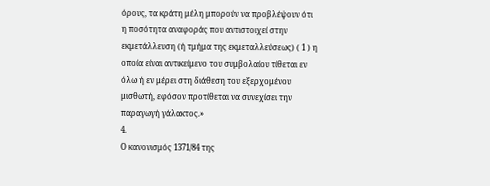όρους, τα κράτη μέλη μπορούν να προβλέψουν ότι η ποσότητα αναφοράς που αντιστοιχεί στην εκμετάλλευση (ή τμήμα της εκμεταλλεύσεως) ( 1 ) η οποία είναι αντικείμενο του συμβολαίου τίθεται εν όλω ή εν μέρει στη διάθεση του εξερχομένου μισθωτή, εφόσον προτίθεται να συνεχίσει την παραγωγή γάλακτος.»
4.
Ο κανονισμός 1371/84 της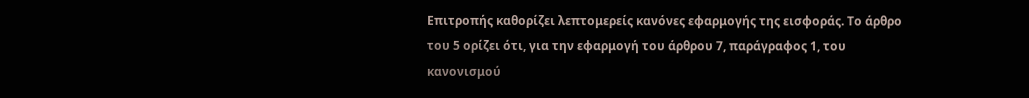Επιτροπής καθορίζει λεπτομερείς κανόνες εφαρμογής της εισφοράς. Το άρθρο του 5 ορίζει ότι, για την εφαρμογή του άρθρου 7, παράγραφος 1, του κανονισμού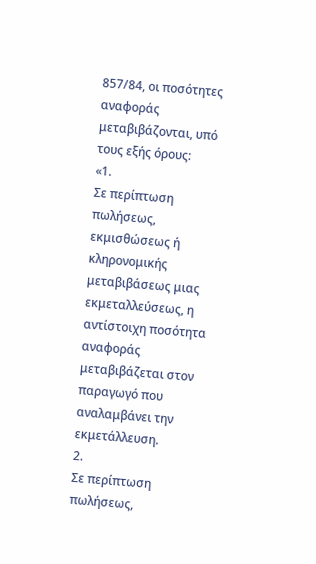857/84, οι ποσότητες αναφοράς μεταβιβάζονται, υπό τους εξής όρους:
«1.
Σε περίπτωση πωλήσεως, εκμισθώσεως ή κληρονομικής μεταβιβάσεως μιας εκμεταλλεύσεως, η αντίστοιχη ποσότητα αναφοράς μεταβιβάζεται στον παραγωγό που αναλαμβάνει την εκμετάλλευση.
2.
Σε περίπτωση πωλήσεως,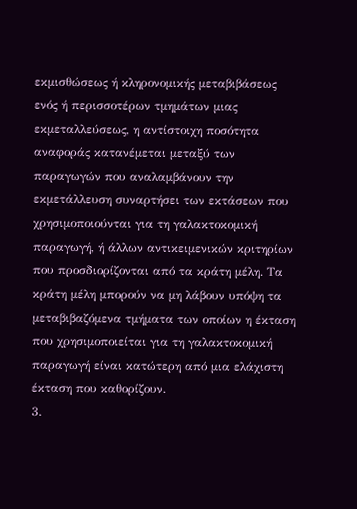εκμισθώσεως ή κληρονομικής μεταβιβάσεως ενός ή περισσοτέρων τμημάτων μιας εκμεταλλεύσεως, η αντίστοιχη ποσότητα αναφοράς κατανέμεται μεταξύ των παραγωγών που αναλαμβάνουν την εκμετάλλευση συναρτήσει των εκτάσεων που χρησιμοποιούνται για τη γαλακτοκομική παραγωγή, ή άλλων αντικειμενικών κριτηρίων που προσδιορίζονται από τα κράτη μέλη. Τα κράτη μέλη μπορούν να μη λάβουν υπόψη τα μεταβιβαζόμενα τμήματα των οποίων η έκταση που χρησιμοποιείται για τη γαλακτοκομική παραγωγή είναι κατώτερη από μια ελάχιστη έκταση που καθορίζουν.
3.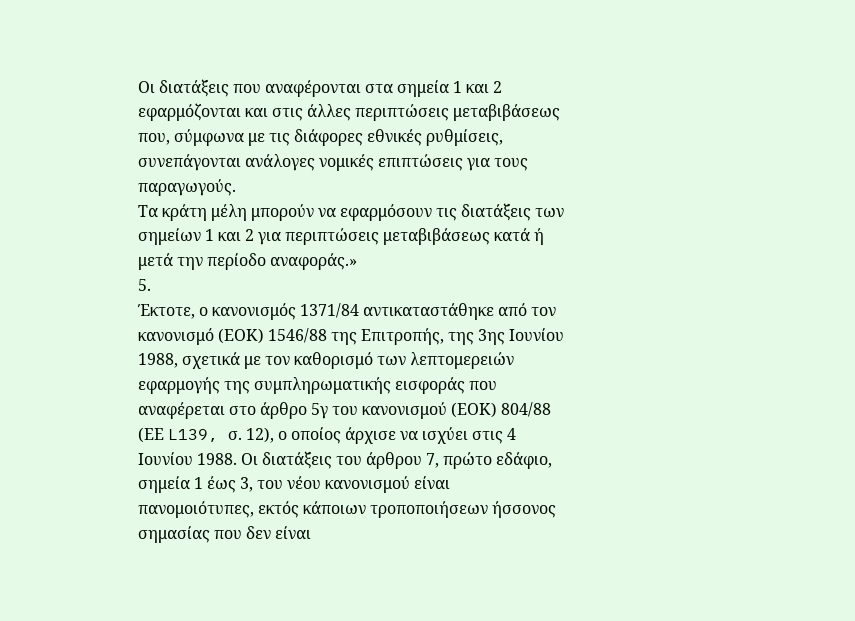Οι διατάξεις που αναφέρονται στα σημεία 1 και 2 εφαρμόζονται και στις άλλες περιπτώσεις μεταβιβάσεως που, σύμφωνα με τις διάφορες εθνικές ρυθμίσεις, συνεπάγονται ανάλογες νομικές επιπτώσεις για τους παραγωγούς.
Τα κράτη μέλη μπορούν να εφαρμόσουν τις διατάξεις των σημείων 1 και 2 για περιπτώσεις μεταβιβάσεως κατά ή μετά την περίοδο αναφοράς.»
5.
Έκτοτε, ο κανονισμός 1371/84 αντικαταστάθηκε από τον κανονισμό (ΕΟΚ) 1546/88 της Επιτροπής, της 3ης Ιουνίου 1988, σχετικά με τον καθορισμό των λεπτομερειών εφαρμογής της συμπληρωματικής εισφοράς που αναφέρεται στο άρθρο 5γ του κανονισμού (ΕΟΚ) 804/88 (ΕΕ L139, σ. 12), ο οποίος άρχισε να ισχύει στις 4 Ιουνίου 1988. Οι διατάξεις του άρθρου 7, πρώτο εδάφιο, σημεία 1 έως 3, του νέου κανονισμού είναι πανομοιότυπες, εκτός κάποιων τροποποιήσεων ήσσονος σημασίας που δεν είναι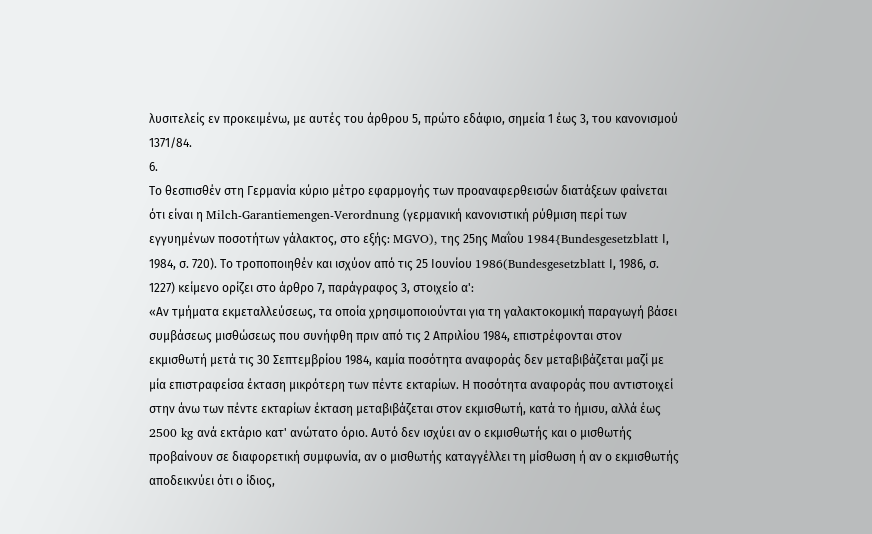λυσιτελείς εν προκειμένω, με αυτές του άρθρου 5, πρώτο εδάφιο, σημεία 1 έως 3, του κανονισμού 1371/84.
6.
Το θεσπισθέν στη Γερμανία κύριο μέτρο εφαρμογής των προαναφερθεισών διατάξεων φαίνεται ότι είναι η Milch-Garantiemengen-Verordnung (γερμανική κανονιστική ρύθμιση περί των εγγυημένων ποσοτήτων γάλακτος, στο εξής: MGVO), της 25ης Μαΐου 1984{Bundesgesetzblatt Ι, 1984, σ. 720). Το τροποποιηθέν και ισχύον από τις 25 Ιουνίου 1986(Bundesgesetzblatt Ι, 1986, σ. 1227) κείμενο ορίζει στο άρθρο 7, παράγραφος 3, στοιχείο α':
«Αν τμήματα εκμεταλλεύσεως, τα οποία χρησιμοποιούνται για τη γαλακτοκομική παραγωγή βάσει συμβάσεως μισθώσεως που συνήφθη πριν από τις 2 Απριλίου 1984, επιστρέφονται στον εκμισθωτή μετά τις 30 Σεπτεμβρίου 1984, καμία ποσότητα αναφοράς δεν μεταβιβάζεται μαζί με μία επιστραφείσα έκταση μικρότερη των πέντε εκταρίων. Η ποσότητα αναφοράς που αντιστοιχεί στην άνω των πέντε εκταρίων έκταση μεταβιβάζεται στον εκμισθωτή, κατά το ήμισυ, αλλά έως 2500 kg ανά εκτάριο κατ' ανώτατο όριο. Αυτό δεν ισχύει αν ο εκμισθωτής και ο μισθωτής προβαίνουν σε διαφορετική συμφωνία, αν ο μισθωτής καταγγέλλει τη μίσθωση ή αν ο εκμισθωτής αποδεικνύει ότι ο ίδιος,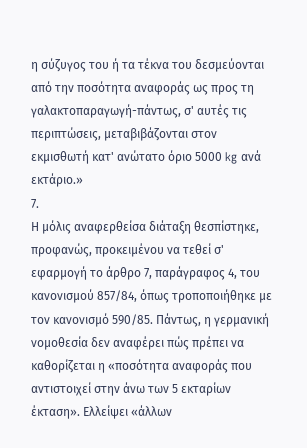η σύζυγος του ή τα τέκνα του δεσμεύονται από την ποσότητα αναφοράς ως προς τη γαλακτοπαραγωγή-πάντως, σ' αυτές τις περιπτώσεις, μεταβιβάζονται στον εκμισθωτή κατ' ανώτατο όριο 5000 kg ανά εκτάριο.»
7.
Η μόλις αναφερθείσα διάταξη θεσπίστηκε, προφανώς, προκειμένου να τεθεί σ' εφαρμογή το άρθρο 7, παράγραφος 4, του κανονισμού 857/84, όπως τροποποιήθηκε με τον κανονισμό 590/85. Πάντως, η γερμανική νομοθεσία δεν αναφέρει πώς πρέπει να καθορίζεται η «ποσότητα αναφοράς που αντιστοιχεί στην άνω των 5 εκταρίων έκταση». Ελλείψει «άλλων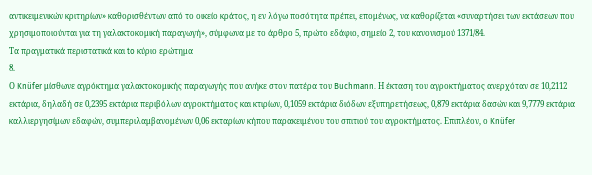αντικειμενικών κριτηρίων» καθορισθέντων από το οικείο κράτος, η εν λόγω ποσότητα πρέπει, επομένως, να καθορίζεται «συναρτήσει των εκτάσεων που χρησιμοποιούνται για τη γαλακτοκομική παραγωγή», σύμφωνα με το άρθρο 5, πρώτο εδάφιο, σημείο 2, του κανονισμού 1371/84.
Τα πραγματικά περιστατικά και to κύριο ερώτημα
8.
Ο Knüfer μίσθωνε αγρόκτημα γαλακτοκομικής παραγωγής που ανήκε στον πατέρα του Buchmann. Η έκταση του αγροκτήματος ανερχόταν σε 10,2112 εκτάρια, δηλαδή σε 0,2395 εκτάρια περιβόλων αγροκτήματος και κτιρίων, 0,1059 εκτάρια διόδων εξυπηρετήσεως, 0,879 εκτάρια δασών και 9,7779 εκτάρια καλλιεργησίμων εδαφών, συμπεριλαμβανομένων 0,06 εκταρίων κήπου παρακειμένου του σπιτιού του αγροκτήματος. Επιπλέον, ο Knüfer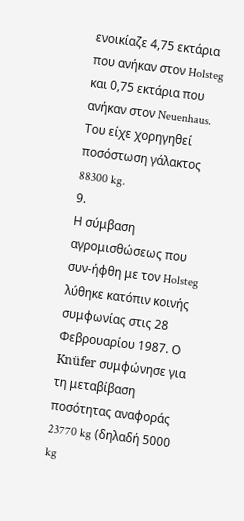ενοικίαζε 4,75 εκτάρια που ανήκαν στον Holsteg και 0,75 εκτάρια που ανήκαν στον Neuenhaus. Του είχε χορηγηθεί ποσόστωση γάλακτος 88300 kg.
9.
Η σύμβαση αγρομισθώσεως που συν-ήφθη με τον Holsteg λύθηκε κατόπιν κοινής συμφωνίας στις 28 Φεβρουαρίου 1987. Ο Knüfer συμφώνησε για τη μεταβίβαση ποσότητας αναφοράς 23770 kg (δηλαδή 5000 kg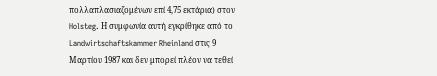πολλαπλασιαζομένων επί 4,75 εκτάρια) στον Holsteg. Η συμφωνία αυτή εγκρίθηκε από το Landwirtschaftskammer Rheinland στις 9 Μαρτίου 1987 και δεν μπορεί πλέον να τεθεί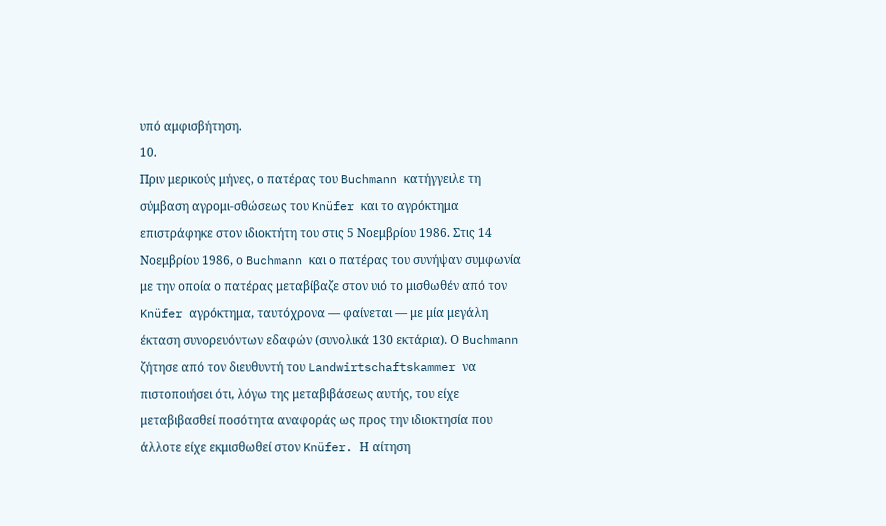υπό αμφισβήτηση.
10.
Πριν μερικούς μήνες, ο πατέρας του Buchmann κατήγγειλε τη σύμβαση αγρομι-σθώσεως του Knüfer και το αγρόκτημα επιστράφηκε στον ιδιοκτήτη του στις 5 Νοεμβρίου 1986. Στις 14 Νοεμβρίου 1986, ο Buchmann και ο πατέρας του συνήψαν συμφωνία με την οποία ο πατέρας μεταβίβαζε στον υιό το μισθωθέν από τον Knüfer αγρόκτημα, ταυτόχρονα — φαίνεται — με μία μεγάλη έκταση συνορευόντων εδαφών (συνολικά 130 εκτάρια). Ο Buchmann ζήτησε από τον διευθυντή του Landwirtschaftskammer να πιστοποιήσει ότι, λόγω της μεταβιβάσεως αυτής, του είχε μεταβιβασθεί ποσότητα αναφοράς ως προς την ιδιοκτησία που άλλοτε είχε εκμισθωθεί στον Knüfer. Η αίτηση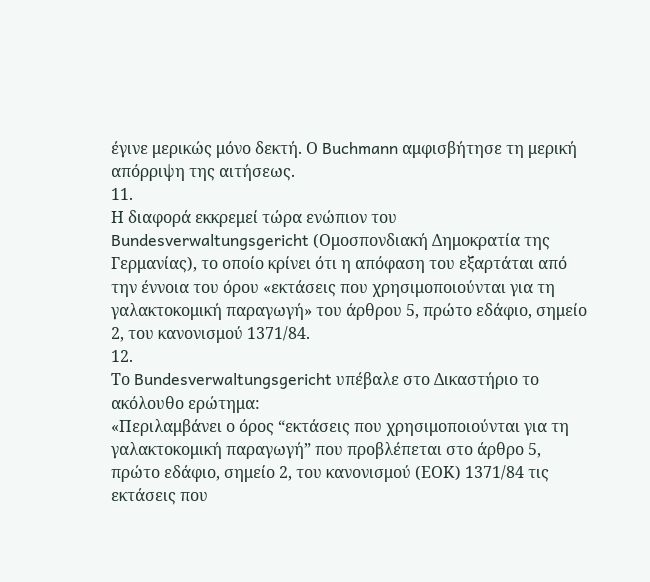έγινε μερικώς μόνο δεκτή. Ο Buchmann αμφισβήτησε τη μερική απόρριψη της αιτήσεως.
11.
Η διαφορά εκκρεμεί τώρα ενώπιον του Bundesverwaltungsgericht (Ομοσπονδιακή Δημοκρατία της Γερμανίας), το οποίο κρίνει ότι η απόφαση του εξαρτάται από την έννοια του όρου «εκτάσεις που χρησιμοποιούνται για τη γαλακτοκομική παραγωγή» του άρθρου 5, πρώτο εδάφιο, σημείο 2, του κανονισμού 1371/84.
12.
Το Bundesverwaltungsgericht υπέβαλε στο Δικαστήριο το ακόλουθο ερώτημα:
«Περιλαμβάνει ο όρος “εκτάσεις που χρησιμοποιούνται για τη γαλακτοκομική παραγωγή” που προβλέπεται στο άρθρο 5, πρώτο εδάφιο, σημείο 2, του κανονισμού (ΕΟΚ) 1371/84 τις εκτάσεις που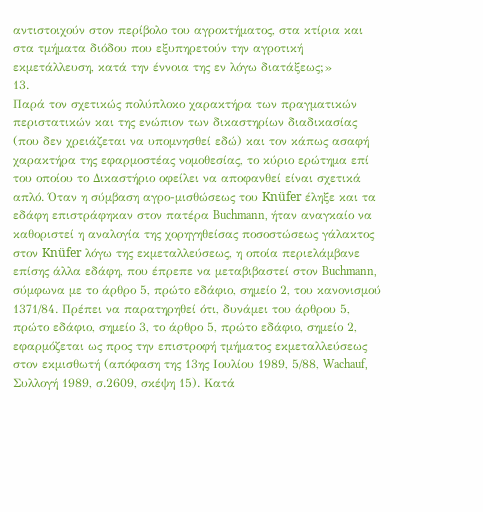αντιστοιχούν στον περίβολο του αγροκτήματος, στα κτίρια και στα τμήματα διόδου που εξυπηρετούν την αγροτική εκμετάλλευση, κατά την έννοια της εν λόγω διατάξεως;»
13.
Παρά τον σχετικώς πολύπλοκο χαρακτήρα των πραγματικών περιστατικών και της ενώπιον των δικαστηρίων διαδικασίας (που δεν χρειάζεται να υπομνησθεί εδώ) και τον κάπως ασαφή χαρακτήρα της εφαρμοστέας νομοθεσίας, το κύριο ερώτημα επί του οποίου το Δικαστήριο οφείλει να αποφανθεί είναι σχετικά απλό. Όταν η σύμβαση αγρο-μισθώσεως του Knüfer έληξε και τα εδάφη επιστράφηκαν στον πατέρα Buchmann, ήταν αναγκαίο να καθοριστεί η αναλογία της χορηγηθείσας ποσοστώσεως γάλακτος στον Knüfer λόγω της εκμεταλλεύσεως, η οποία περιελάμβανε επίσης άλλα εδάφη, που έπρεπε να μεταβιβαστεί στον Buchmann, σύμφωνα με το άρθρο 5, πρώτο εδάφιο, σημείο 2, του κανονισμού 1371/84. Πρέπει να παρατηρηθεί ότι, δυνάμει του άρθρου 5, πρώτο εδάφιο, σημείο 3, το άρθρο 5, πρώτο εδάφιο, σημείο 2, εφαρμόζεται ως προς την επιστροφή τμήματος εκμεταλλεύσεως στον εκμισθωτή (απόφαση της 13ης Ιουλίου 1989, 5/88, Wachauf, Συλλογή 1989, σ.2609, σκέψη 15). Κατά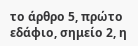το άρθρο 5, πρώτο εδάφιο, σημείο 2, η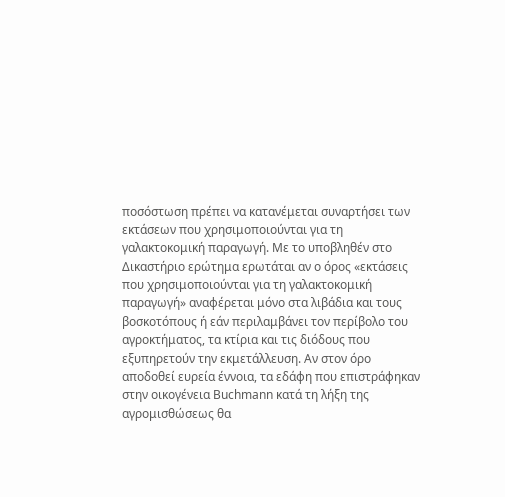ποσόστωση πρέπει να κατανέμεται συναρτήσει των εκτάσεων που χρησιμοποιούνται για τη γαλακτοκομική παραγωγή. Με το υποβληθέν στο Δικαστήριο ερώτημα ερωτάται αν ο όρος «εκτάσεις που χρησιμοποιούνται για τη γαλακτοκομική παραγωγή» αναφέρεται μόνο στα λιβάδια και τους βοσκoτόπους ή εάν περιλαμβάνει τον περίβολο του αγροκτήματος, τα κτίρια και τις διόδους που εξυπηρετούν την εκμετάλλευση. Αν στον όρο αποδοθεί ευρεία έννοια, τα εδάφη που επιστράφηκαν στην οικογένεια Buchmann κατά τη λήξη της αγρομισθώσεως θα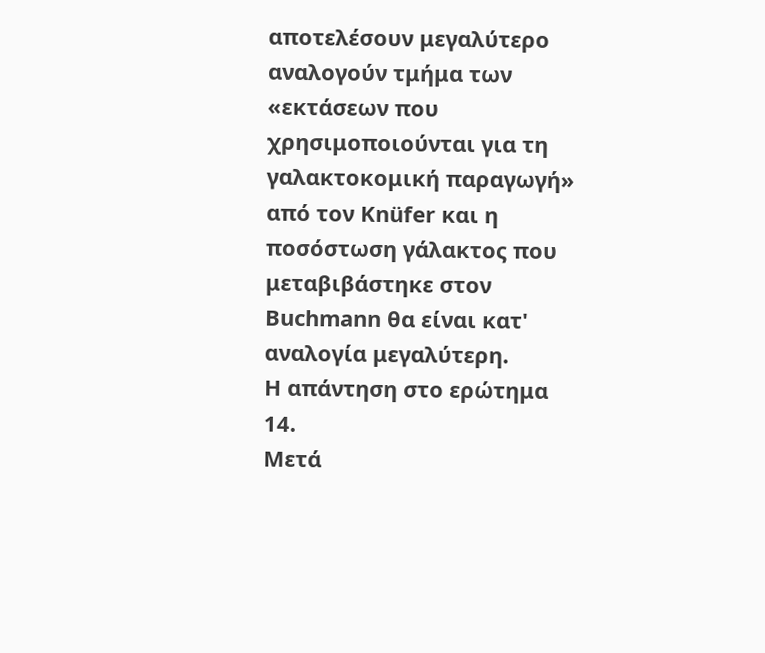αποτελέσουν μεγαλύτερο αναλογούν τμήμα των «εκτάσεων που χρησιμοποιούνται για τη γαλακτοκομική παραγωγή» από τον Knüfer και η ποσόστωση γάλακτος που μεταβιβάστηκε στον Buchmann θα είναι κατ' αναλογία μεγαλύτερη.
Η απάντηση στο ερώτημα
14.
Μετά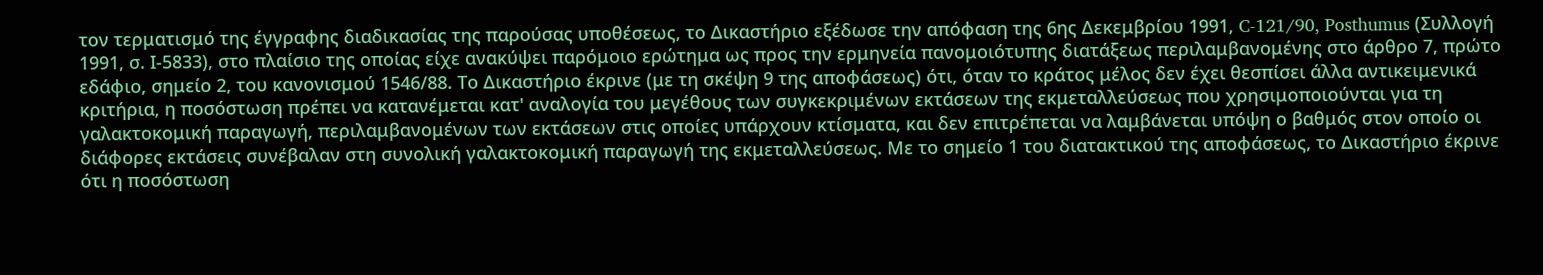τον τερματισμό της έγγραφης διαδικασίας της παρούσας υποθέσεως, το Δικαστήριο εξέδωσε την απόφαση της 6ης Δεκεμβρίου 1991, C-121/90, Posthumus (Συλλογή 1991, σ. Ι-5833), στο πλαίσιο της οποίας είχε ανακύψει παρόμοιο ερώτημα ως προς την ερμηνεία πανομοιότυπης διατάξεως περιλαμβανομένης στο άρθρο 7, πρώτο εδάφιο, σημείο 2, του κανονισμού 1546/88. Το Δικαστήριο έκρινε (με τη σκέψη 9 της αποφάσεως) ότι, όταν το κράτος μέλος δεν έχει θεσπίσει άλλα αντικειμενικά κριτήρια, η ποσόστωση πρέπει να κατανέμεται κατ' αναλογία του μεγέθους των συγκεκριμένων εκτάσεων της εκμεταλλεύσεως που χρησιμοποιούνται για τη γαλακτοκομική παραγωγή, περιλαμβανομένων των εκτάσεων στις οποίες υπάρχουν κτίσματα, και δεν επιτρέπεται να λαμβάνεται υπόψη ο βαθμός στον οποίο οι διάφορες εκτάσεις συνέβαλαν στη συνολική γαλακτοκομική παραγωγή της εκμεταλλεύσεως. Με το σημείο 1 του διατακτικού της αποφάσεως, το Δικαστήριο έκρινε ότι η ποσόστωση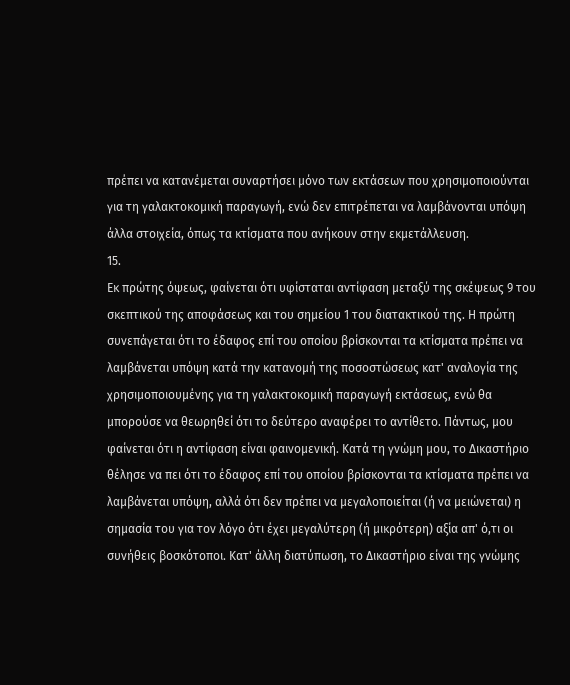πρέπει να κατανέμεται συναρτήσει μόνο των εκτάσεων που χρησιμοποιούνται για τη γαλακτοκομική παραγωγή, ενώ δεν επιτρέπεται να λαμβάνονται υπόψη άλλα στοιχεία, όπως τα κτίσματα που ανήκουν στην εκμετάλλευση.
15.
Εκ πρώτης όψεως, φαίνεται ότι υφίσταται αντίφαση μεταξύ της σκέψεως 9 του σκεπτικού της αποφάσεως και του σημείου 1 του διατακτικού της. Η πρώτη συνεπάγεται ότι το έδαφος επί του οποίου βρίσκονται τα κτίσματα πρέπει να λαμβάνεται υπόψη κατά την κατανομή της ποσοστώσεως κατ' αναλογία της χρησιμοποιουμένης για τη γαλακτοκομική παραγωγή εκτάσεως, ενώ θα μπορούσε να θεωρηθεί ότι το δεύτερο αναφέρει το αντίθετο. Πάντως, μου φαίνεται ότι η αντίφαση είναι φαινομενική. Κατά τη γνώμη μου, το Δικαστήριο θέλησε να πει ότι το έδαφος επί του οποίου βρίσκονται τα κτίσματα πρέπει να λαμβάνεται υπόψη, αλλά ότι δεν πρέπει να μεγαλοποιείται (ή να μειώνεται) η σημασία του για τον λόγο ότι έχει μεγαλύτερη (ή μικρότερη) αξία απ' ό,τι οι συνήθεις βοσκότοποι. Κατ' άλλη διατύπωση, το Δικαστήριο είναι της γνώμης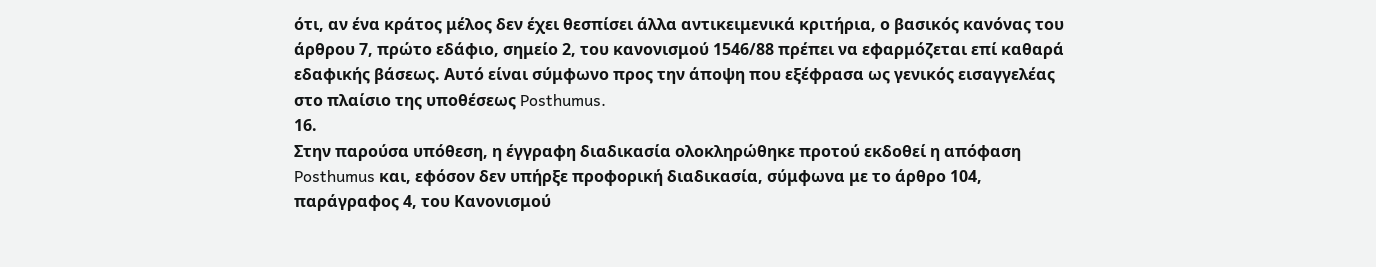ότι, αν ένα κράτος μέλος δεν έχει θεσπίσει άλλα αντικειμενικά κριτήρια, ο βασικός κανόνας του άρθρου 7, πρώτο εδάφιο, σημείο 2, του κανονισμού 1546/88 πρέπει να εφαρμόζεται επί καθαρά εδαφικής βάσεως. Αυτό είναι σύμφωνο προς την άποψη που εξέφρασα ως γενικός εισαγγελέας στο πλαίσιο της υποθέσεως Posthumus.
16.
Στην παρούσα υπόθεση, η έγγραφη διαδικασία ολοκληρώθηκε προτού εκδοθεί η απόφαση Posthumus και, εφόσον δεν υπήρξε προφορική διαδικασία, σύμφωνα με το άρθρο 104, παράγραφος 4, του Κανονισμού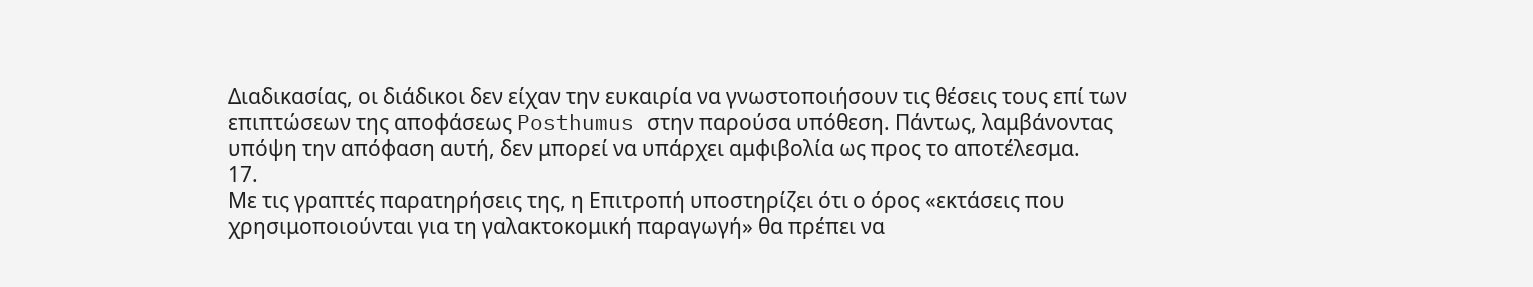Διαδικασίας, οι διάδικοι δεν είχαν την ευκαιρία να γνωστοποιήσουν τις θέσεις τους επί των επιπτώσεων της αποφάσεως Posthumus στην παρούσα υπόθεση. Πάντως, λαμβάνοντας υπόψη την απόφαση αυτή, δεν μπορεί να υπάρχει αμφιβολία ως προς το αποτέλεσμα.
17.
Με τις γραπτές παρατηρήσεις της, η Επιτροπή υποστηρίζει ότι ο όρος «εκτάσεις που χρησιμοποιούνται για τη γαλακτοκομική παραγωγή» θα πρέπει να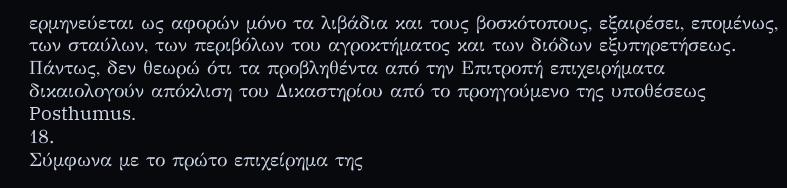ερμηνεύεται ως αφορών μόνο τα λιβάδια και τους βοσκότοπους, εξαιρέσει, επομένως, των σταύλων, των περιβόλων του αγροκτήματος και των διόδων εξυπηρετήσεως. Πάντως, δεν θεωρώ ότι τα προβληθέντα από την Επιτροπή επιχειρήματα δικαιολογούν απόκλιση του Δικαστηρίου από το προηγούμενο της υποθέσεως Posthumus.
18.
Σύμφωνα με το πρώτο επιχείρημα της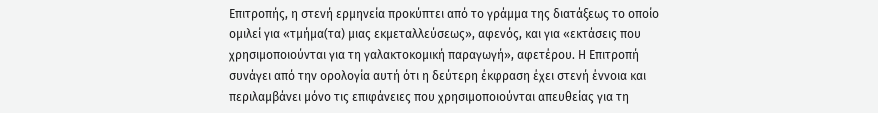Επιτροπής, η στενή ερμηνεία προκύπτει από το γράμμα της διατάξεως το οποίο ομιλεί για «τμήμα(τα) μιας εκμεταλλεύσεως», αφενός, και για «εκτάσεις που χρησιμοποιούνται για τη γαλακτοκομική παραγωγή», αφετέρου. Η Επιτροπή συνάγει από την ορολογία αυτή ότι η δεύτερη έκφραση έχει στενή έννοια και περιλαμβάνει μόνο τις επιφάνειες που χρησιμοποιούνται απευθείας για τη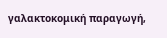γαλακτοκομική παραγωγή,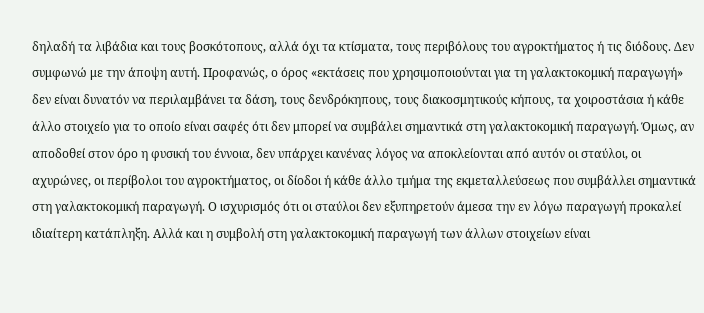δηλαδή τα λιβάδια και τους βοσκότοπους, αλλά όχι τα κτίσματα, τους περιβόλους του αγροκτήματος ή τις διόδους. Δεν συμφωνώ με την άποψη αυτή. Προφανώς, ο όρος «εκτάσεις που χρησιμοποιούνται για τη γαλακτοκομική παραγωγή» δεν είναι δυνατόν να περιλαμβάνει τα δάση, τους δενδρόκηπους, τους διακοσμητικούς κήπους, τα χοιροστάσια ή κάθε άλλο στοιχείο για το οποίο είναι σαφές ότι δεν μπορεί να συμβάλει σημαντικά στη γαλακτοκομική παραγωγή. Όμως, αν αποδοθεί στον όρο η φυσική του έννοια, δεν υπάρχει κανένας λόγος να αποκλείονται από αυτόν οι σταύλοι, οι αχυρώνες, οι περίβολοι του αγροκτήματος, οι δίοδοι ή κάθε άλλο τμήμα της εκμεταλλεύσεως που συμβάλλει σημαντικά στη γαλακτοκομική παραγωγή. Ο ισχυρισμός ότι οι σταύλοι δεν εξυπηρετούν άμεσα την εν λόγω παραγωγή προκαλεί ιδιαίτερη κατάπληξη. Αλλά και η συμβολή στη γαλακτοκομική παραγωγή των άλλων στοιχείων είναι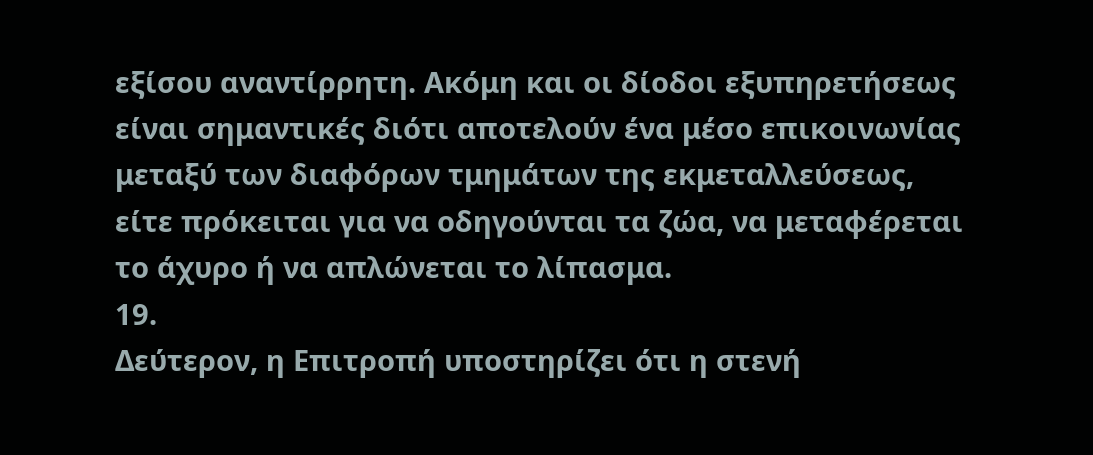εξίσου αναντίρρητη. Ακόμη και οι δίοδοι εξυπηρετήσεως είναι σημαντικές διότι αποτελούν ένα μέσο επικοινωνίας μεταξύ των διαφόρων τμημάτων της εκμεταλλεύσεως, είτε πρόκειται για να οδηγούνται τα ζώα, να μεταφέρεται το άχυρο ή να απλώνεται το λίπασμα.
19.
Δεύτερον, η Επιτροπή υποστηρίζει ότι η στενή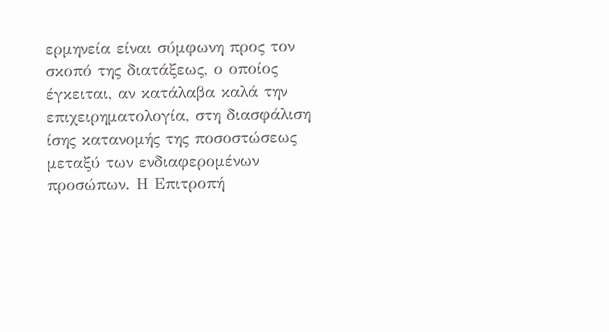ερμηνεία είναι σύμφωνη προς τον σκοπό της διατάξεως, ο οποίος έγκειται, αν κατάλαβα καλά την επιχειρηματολογία, στη διασφάλιση ίσης κατανομής της ποσοστώσεως μεταξύ των ενδιαφερομένων προσώπων. Η Επιτροπή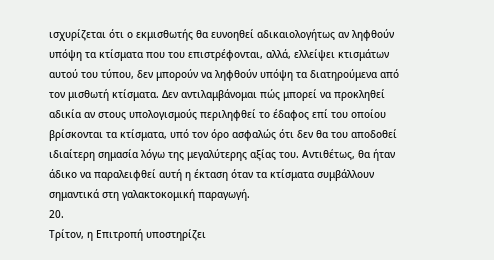ισχυρίζεται ότι ο εκμισθωτής θα ευνοηθεί αδικαιολογήτως αν ληφθούν υπόψη τα κτίσματα που του επιστρέφονται, αλλά, ελλείψει κτισμάτων αυτού του τύπου, δεν μπορούν να ληφθούν υπόψη τα διατηρούμενα από τον μισθωτή κτίσματα. Δεν αντιλαμβάνομαι πώς μπορεί να προκληθεί αδικία αν στους υπολογισμούς περιληφθεί το έδαφος επί του οποίου βρίσκονται τα κτίσματα, υπό τον όρο ασφαλώς ότι δεν θα του αποδοθεί ιδιαίτερη σημασία λόγω της μεγαλύτερης αξίας του. Αντιθέτως, θα ήταν άδικο να παραλειφθεί αυτή η έκταση όταν τα κτίσματα συμβάλλουν σημαντικά στη γαλακτοκομική παραγωγή.
20.
Τρίτον, η Επιτροπή υποστηρίζει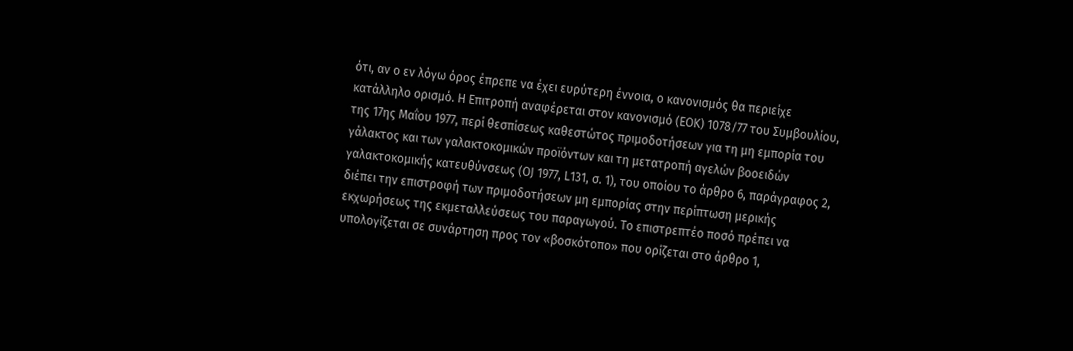ότι, αν ο εν λόγω όρος έπρεπε να έχει ευρύτερη έννοια, ο κανονισμός θα περιείχε κατάλληλο ορισμό. Η Επιτροπή αναφέρεται στον κανονισμό (ΕΟΚ) 1078/77 του Συμβουλίου, της 17ης Μαΐου 1977, περί θεσπίσεως καθεστώτος πριμοδοτήσεων για τη μη εμπορία του γάλακτος και των γαλακτοκομικών προϊόντων και τη μετατροπή αγελών βοοειδών γαλακτοκομικής κατευθύνσεως (OJ 1977, L131, σ. 1), του οποίου το άρθρο 6, παράγραφος 2, διέπει την επιστροφή των πριμοδοτήσεων μη εμπορίας στην περίπτωση μερικής εκχωρήσεως της εκμεταλλεύσεως του παραγωγού. Το επιστρεπτέο ποσό πρέπει να υπολογίζεται σε συνάρτηση προς τον «βοσκότοπο» που ορίζεται στο άρθρο 1,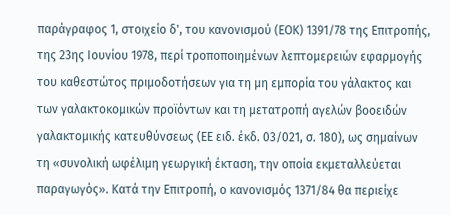παράγραφος 1, στοιχείο δ', του κανονισμού (ΕΟΚ) 1391/78 της Επιτροπής, της 23ης Ιουνίου 1978, περί τροποποιημένων λεπτομερειών εφαρμογής του καθεστώτος πριμοδοτήσεων για τη μη εμπορία του γάλακτος και των γαλακτοκομικών προϊόντων και τη μετατροπή αγελών βοοειδών γαλακτομικής κατευθύνσεως (ΕΕ ειδ. έκδ. 03/021, σ. 180), ως σημαίνων τη «συνολική ωφέλιμη γεωργική έκταση, την οποία εκμεταλλεύεται παραγωγός». Κατά την Επιτροπή, ο κανονισμός 1371/84 θα περιείχε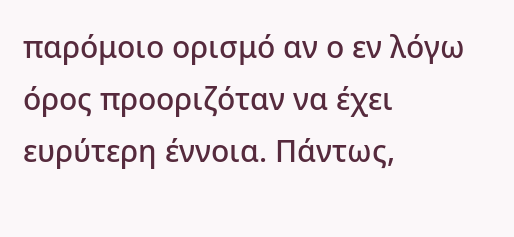παρόμοιο ορισμό αν ο εν λόγω όρος προοριζόταν να έχει ευρύτερη έννοια. Πάντως,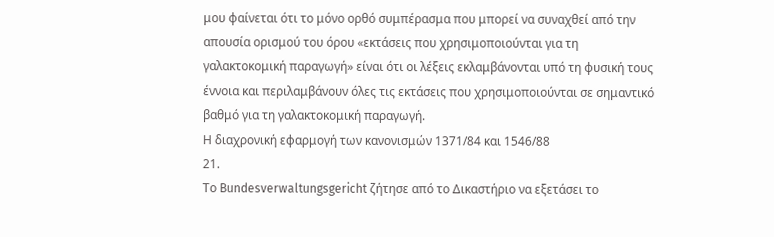μου φαίνεται ότι το μόνο ορθό συμπέρασμα που μπορεί να συναχθεί από την απουσία ορισμού του όρου «εκτάσεις που χρησιμοποιούνται για τη γαλακτοκομική παραγωγή» είναι ότι οι λέξεις εκλαμβάνονται υπό τη φυσική τους έννοια και περιλαμβάνουν όλες τις εκτάσεις που χρησιμοποιούνται σε σημαντικό βαθμό για τη γαλακτοκομική παραγωγή.
Η διαχρονική εφαρμογή των κανονισμών 1371/84 και 1546/88
21.
Το Bundesverwaltungsgericht ζήτησε από το Δικαστήριο να εξετάσει το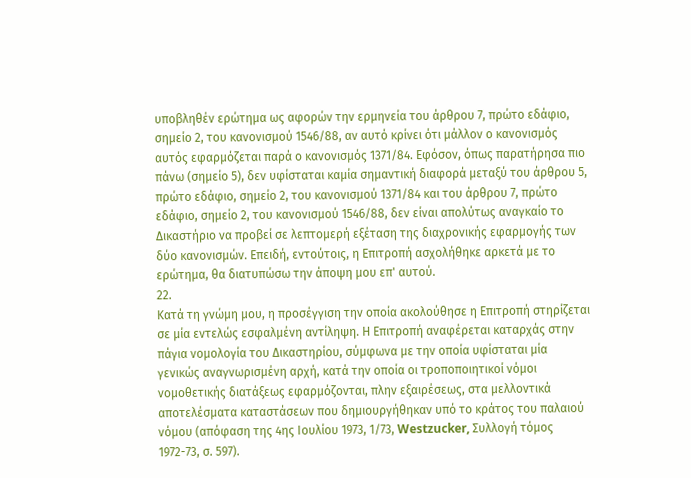υποβληθέν ερώτημα ως αφορών την ερμηνεία του άρθρου 7, πρώτο εδάφιο, σημείο 2, του κανονισμού 1546/88, αν αυτό κρίνει ότι μάλλον ο κανονισμός αυτός εφαρμόζεται παρά ο κανονισμός 1371/84. Εφόσον, όπως παρατήρησα πιο πάνω (σημείο 5), δεν υφίσταται καμία σημαντική διαφορά μεταξύ του άρθρου 5, πρώτο εδάφιο, σημείο 2, του κανονισμού 1371/84 και του άρθρου 7, πρώτο εδάφιο, σημείο 2, του κανονισμού 1546/88, δεν είναι απολύτως αναγκαίο το Δικαστήριο να προβεί σε λεπτομερή εξέταση της διαχρονικής εφαρμογής των δύο κανονισμών. Επειδή, εντούτοις, η Επιτροπή ασχολήθηκε αρκετά με το ερώτημα, θα διατυπώσω την άποψη μου επ' αυτού.
22.
Κατά τη γνώμη μου, η προσέγγιση την οποία ακολούθησε η Επιτροπή στηρίζεται σε μία εντελώς εσφαλμένη αντίληψη. Η Επιτροπή αναφέρεται καταρχάς στην πάγια νομολογία του Δικαστηρίου, σύμφωνα με την οποία υφίσταται μία γενικώς αναγνωρισμένη αρχή, κατά την οποία οι τροποποιητικοί νόμοι νομοθετικής διατάξεως εφαρμόζονται, πλην εξαιρέσεως, στα μελλοντικά αποτελέσματα καταστάσεων που δημιουργήθηκαν υπό το κράτος του παλαιού νόμου (απόφαση της 4ης Ιουλίου 1973, 1/73, Westzucker, Συλλογή τόμος 1972-73, σ. 597).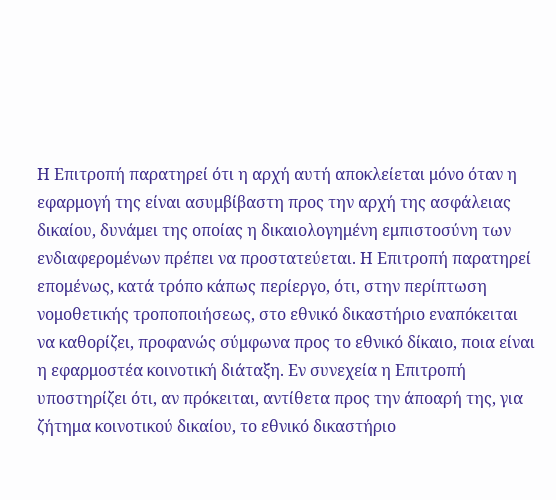Η Επιτροπή παρατηρεί ότι η αρχή αυτή αποκλείεται μόνο όταν η εφαρμογή της είναι ασυμβίβαστη προς την αρχή της ασφάλειας δικαίου, δυνάμει της οποίας η δικαιολογημένη εμπιστοσύνη των ενδιαφερομένων πρέπει να προστατεύεται. Η Επιτροπή παρατηρεί επομένως, κατά τρόπο κάπως περίεργο, ότι, στην περίπτωση νομοθετικής τροποποιήσεως, στο εθνικό δικαστήριο εναπόκειται να καθορίζει, προφανώς σύμφωνα προς το εθνικό δίκαιο, ποια είναι η εφαρμοστέα κοινοτική διάταξη. Εν συνεχεία η Επιτροπή υποστηρίζει ότι, αν πρόκειται, αντίθετα προς την άποαρή της, για ζήτημα κοινοτικού δικαίου, το εθνικό δικαστήριο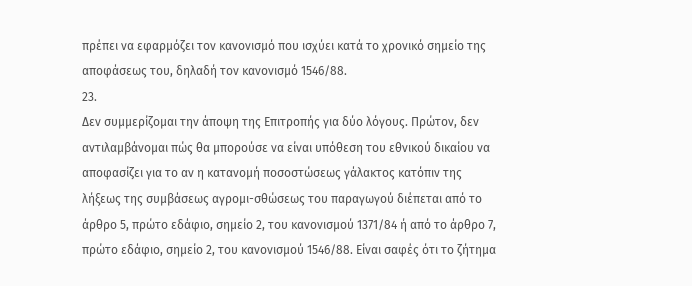πρέπει να εφαρμόζει τον κανονισμό που ισχύει κατά το χρονικό σημείο της αποφάσεως του, δηλαδή τον κανονισμό 1546/88.
23.
Δεν συμμερίζομαι την άποψη της Επιτροπής για δύο λόγους. Πρώτον, δεν αντιλαμβάνομαι πώς θα μπορούσε να είναι υπόθεση του εθνικού δικαίου να αποφασίζει για το αν η κατανομή ποσοστώσεως γάλακτος κατόπιν της λήξεως της συμβάσεως αγρομι-σθώσεως του παραγωγού διέπεται από το άρθρο 5, πρώτο εδάφιο, σημείο 2, του κανονισμού 1371/84 ή από το άρθρο 7, πρώτο εδάφιο, σημείο 2, του κανονισμού 1546/88. Είναι σαφές ότι το ζήτημα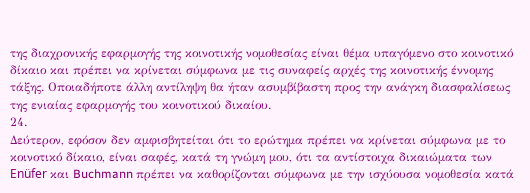της διαχρονικής εφαρμογής της κοινοτικής νομοθεσίας είναι θέμα υπαγόμενο στο κοινοτικό δίκαιο και πρέπει να κρίνεται σύμφωνα με τις συναφείς αρχές της κοινοτικής έννομης τάξης. Οποιαδήποτε άλλη αντίληψη θα ήταν ασυμβίβαστη προς την ανάγκη διασφαλίσεως της ενιαίας εφαρμογής του κοινοτικού δικαίου.
24.
Δεύτερον, εφόσον δεν αμφισβητείται ότι το ερώτημα πρέπει να κρίνεται σύμφωνα με το κοινοτικό δίκαιο, είναι σαφές, κατά τη γνώμη μου, ότι τα αντίστοιχα δικαιώματα των Enüfer και Buchmann πρέπει να καθορίζονται σύμφωνα με την ισχύουσα νομοθεσία κατά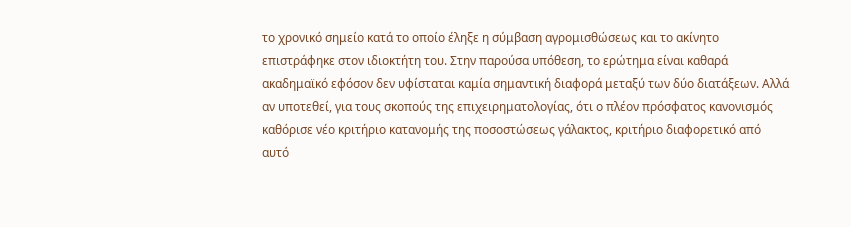το χρονικό σημείο κατά το οποίο έληξε η σύμβαση αγρομισθώσεως και το ακίνητο επιστράφηκε στον ιδιοκτήτη του. Στην παρούσα υπόθεση, το ερώτημα είναι καθαρά ακαδημαϊκό εφόσον δεν υφίσταται καμία σημαντική διαφορά μεταξύ των δύο διατάξεων. Αλλά αν υποτεθεί, για τους σκοπούς της επιχειρηματολογίας, ότι ο πλέον πρόσφατος κανονισμός καθόρισε νέο κριτήριο κατανομής της ποσοστώσεως γάλακτος, κριτήριο διαφορετικό από αυτό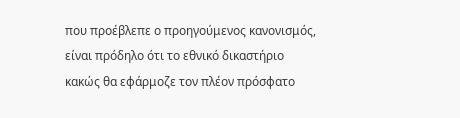που προέβλεπε ο προηγούμενος κανονισμός, είναι πρόδηλο ότι το εθνικό δικαστήριο κακώς θα εφάρμοζε τον πλέον πρόσφατο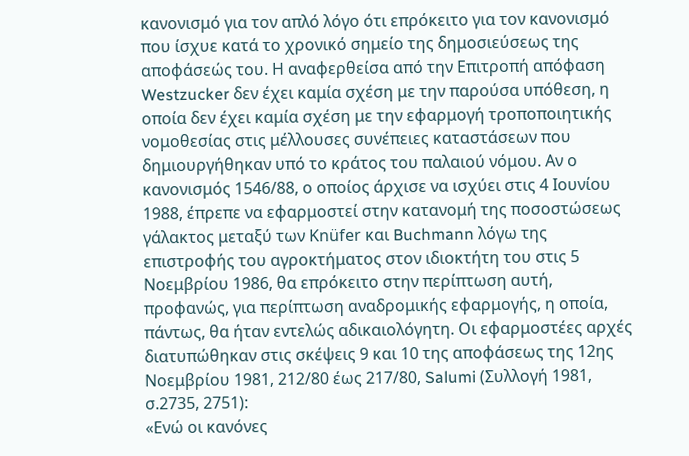κανονισμό για τον απλό λόγο ότι επρόκειτο για τον κανονισμό που ίσχυε κατά το χρονικό σημείο της δημοσιεύσεως της αποφάσεώς του. Η αναφερθείσα από την Επιτροπή απόφαση Westzucker δεν έχει καμία σχέση με την παρούσα υπόθεση, η οποία δεν έχει καμία σχέση με την εφαρμογή τροποποιητικής νομοθεσίας στις μέλλουσες συνέπειες καταστάσεων που δημιουργήθηκαν υπό το κράτος του παλαιού νόμου. Αν ο κανονισμός 1546/88, ο οποίος άρχισε να ισχύει στις 4 Ιουνίου 1988, έπρεπε να εφαρμοστεί στην κατανομή της ποσοστώσεως γάλακτος μεταξύ των Knüfer και Buchmann λόγω της επιστροφής του αγροκτήματος στον ιδιοκτήτη του στις 5 Νοεμβρίου 1986, θα επρόκειτο στην περίπτωση αυτή, προφανώς, για περίπτωση αναδρομικής εφαρμογής, η οποία, πάντως, θα ήταν εντελώς αδικαιολόγητη. Οι εφαρμοστέες αρχές διατυπώθηκαν στις σκέψεις 9 και 10 της αποφάσεως της 12ης Νοεμβρίου 1981, 212/80 έως 217/80, Salumi (Συλλογή 1981, σ.2735, 2751):
«Ενώ οι κανόνες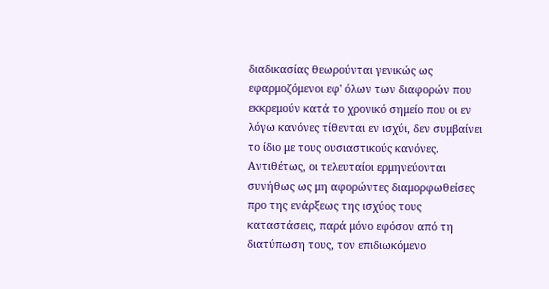διαδικασίας θεωρούνται γενικώς ως εφαρμοζόμενοι εφ' όλων των διαφορών που εκκρεμούν κατά το χρονικό σημείο που οι εν λόγω κανόνες τίθενται εν ισχύι, δεν συμβαίνει το ίδιο με τους ουσιαστικούς κανόνες. Αντιθέτως, οι τελευταίοι ερμηνεύονται συνήθως ως μη αφορώντες διαμορφωθείσες προ της ενάρξεως της ισχύος τους καταστάσεις, παρά μόνο εφόσον από τη διατύπωση τους, τον επιδιωκόμενο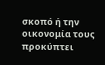σκοπό ή την οικονομία τους προκύπτει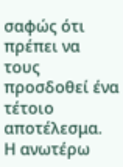σαφώς ότι πρέπει να τους προσδοθεί ένα τέτοιο αποτέλεσμα.
Η ανωτέρω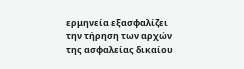ερμηνεία εξασφαλίζει την τήρηση των αρχών της ασφαλείας δικαίου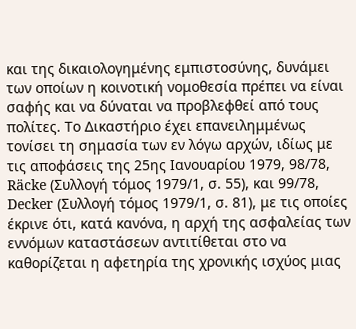και της δικαιολογημένης εμπιστοσύνης, δυνάμει των οποίων η κοινοτική νομοθεσία πρέπει να είναι σαφής και να δύναται να προβλεφθεί από τους πολίτες. Το Δικαστήριο έχει επανειλημμένως τονίσει τη σημασία των εν λόγω αρχών, ιδίως με τις αποφάσεις της 25ης Ιανουαρίου 1979, 98/78, Räcke (Συλλογή τόμος 1979/1, σ. 55), και 99/78, Decker (Συλλογή τόμος 1979/1, σ. 81), με τις οποίες έκρινε ότι, κατά κανόνα, η αρχή της ασφαλείας των εννόμων καταστάσεων αντιτίθεται στο να καθορίζεται η αφετηρία της χρονικής ισχύος μιας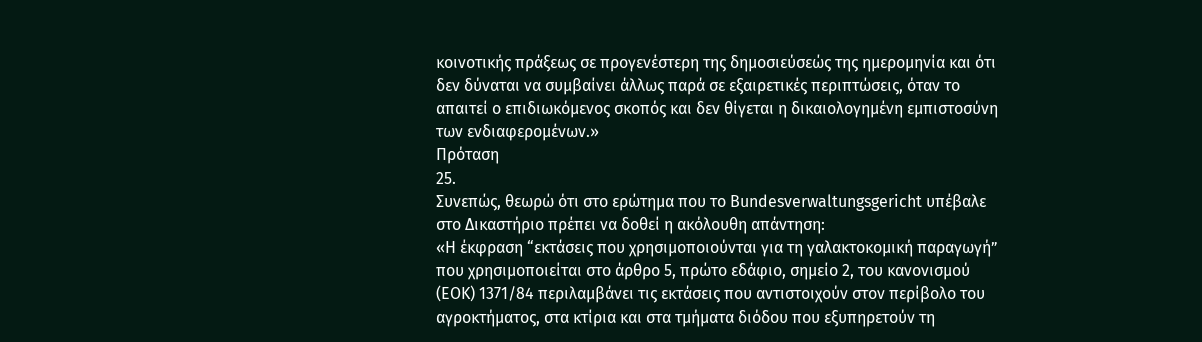κοινοτικής πράξεως σε προγενέστερη της δημοσιεύσεώς της ημερομηνία και ότι δεν δύναται να συμβαίνει άλλως παρά σε εξαιρετικές περιπτώσεις, όταν το απαιτεί ο επιδιωκόμενος σκοπός και δεν θίγεται η δικαιολογημένη εμπιστοσύνη των ενδιαφερομένων.»
Πρόταση
25.
Συνεπώς, θεωρώ ότι στο ερώτημα που το Bundesverwaltungsgericht υπέβαλε στο Δικαστήριο πρέπει να δοθεί η ακόλουθη απάντηση:
«Η έκφραση “εκτάσεις που χρησιμοποιούνται για τη γαλακτοκομική παραγωγή” που χρησιμοποιείται στο άρθρο 5, πρώτο εδάφιο, σημείο 2, του κανονισμού (ΕΟΚ) 1371/84 περιλαμβάνει τις εκτάσεις που αντιστοιχούν στον περίβολο του αγροκτήματος, στα κτίρια και στα τμήματα διόδου που εξυπηρετούν τη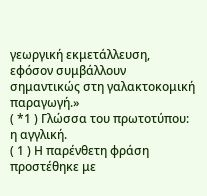γεωργική εκμετάλλευση, εφόσον συμβάλλουν σημαντικώς στη γαλακτοκομική παραγωγή.»
( *1 ) Γλώσσα του πρωτοτύπου: η αγγλική.
( 1 ) Η παρένθετη φράση προστέθηκε με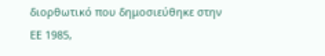διορθωτικό που δημοσιεύθηκε στην ΕΕ 1985,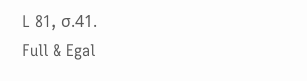L 81, σ.41.
Full & Egal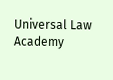Universal Law Academy